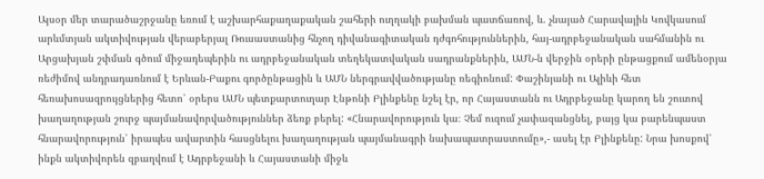Այսօր մեր տարածաշրջանը եռում է աշխարհաքաղաքական շահերի ուղղակի բախման պատճառով, և. չնայած Հարավային Կովկասում արևմտյան ակտիվության վերաբերյալ Ռուսաստանից հնչող դիվանագիտական դժգոհություններին, հայ-ադրբեջանական սահմանին ու Արցախյան շփման գծում միջադեպերին ու ադրբեջանական տեղեկատվական սադրանքներին, ԱՄՆ-ն վերջին օրերի ընթացքում ամենօրյա ռեժիմով անդրադառնում է Երևան-Բաքու գործընթացին և ԱՄՆ ներգրավվածությանը ռեգիոնում: Փաշինյանի ու Ալիևի հետ հեռախոսազրույցներից հետո՝ օրերս ԱՄՆ պետքարտուղար Էնթոնի Բլինքենը նշել էր, որ Հայաստանն ու Ադրբեջանը կարող են շուտով խաղաղության շուրջ պայմանավորվածություններ ձեռք բերել: «Հնարավորություն կա։ Չեմ ուզում չափազանցնել, բայց կա բարենպաստ հնարավորություն՝ իրապես ավարտին հասցնելու խաղաղության պայմանագրի նախապատրաստումը»,- ասել էր Բլինքենը: Նրա խոսքով՝ ինքն ակտիվորեն զբաղվում է Ադրբեջանի և Հայաստանի միջև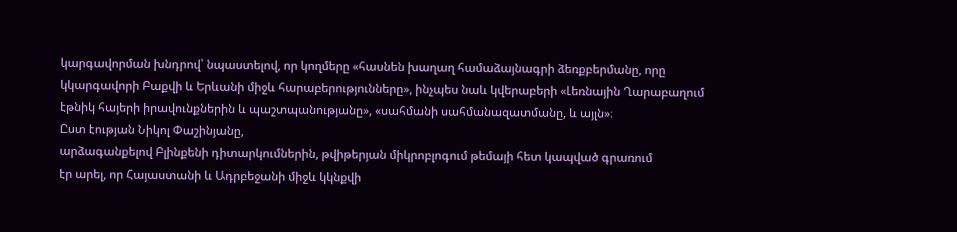կարգավորման խնդրով՝ նպաստելով, որ կողմերը «հասնեն խաղաղ համաձայնագրի ձեռքբերմանը, որը կկարգավորի Բաքվի և Երևանի միջև հարաբերությունները», ինչպես նաև կվերաբերի «Լեռնային Ղարաբաղում էթնիկ հայերի իրավունքներին և պաշտպանությանը», «սահմանի սահմանազատմանը, և այլն»։
Ըստ էության Նիկոլ Փաշինյանը,
արձագանքելով Բլինքենի դիտարկումներին, թվիթերյան միկրոբլոգում թեմայի հետ կապված գրառում
էր արել, որ Հայաստանի և Ադրբեջանի միջև կկնքվի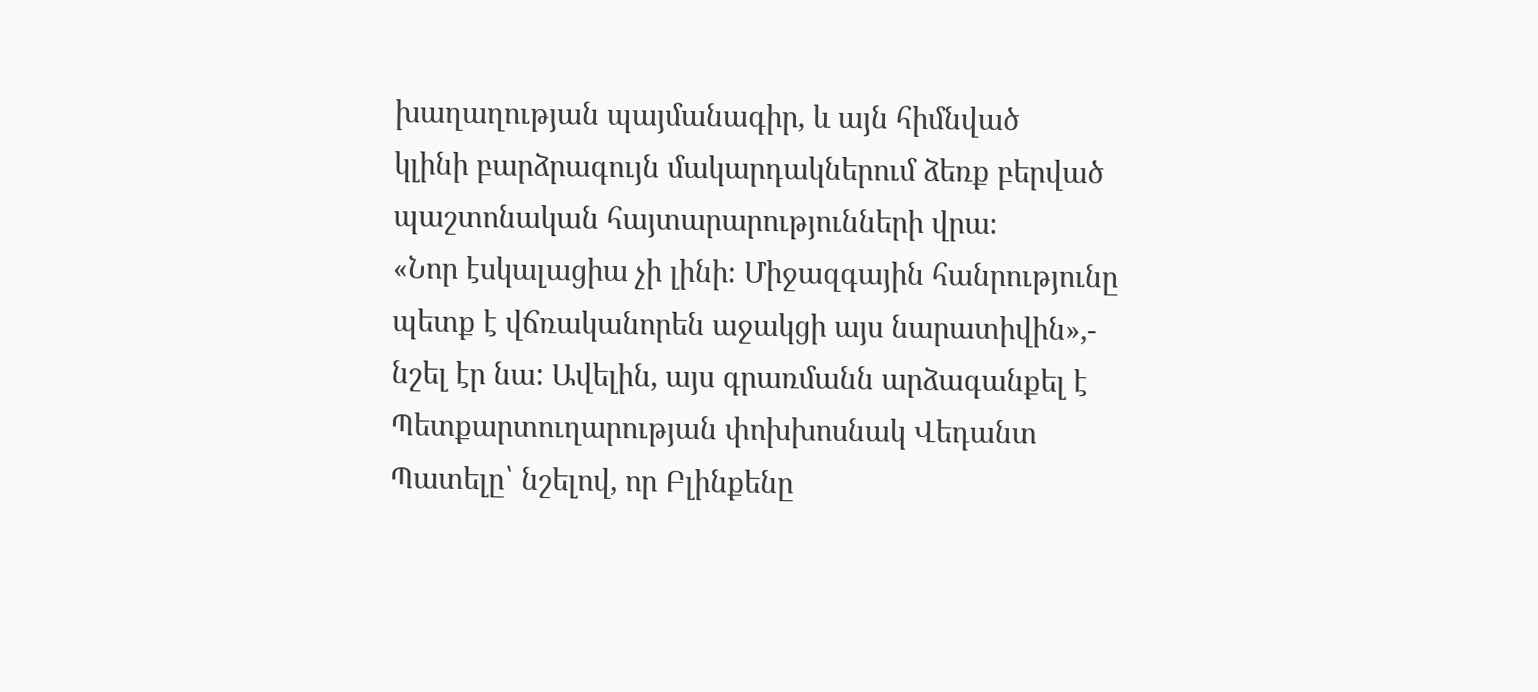խաղաղության պայմանագիր, և այն հիմնված
կլինի բարձրագույն մակարդակներում ձեռք բերված պաշտոնական հայտարարությունների վրա։
«Նոր էսկալացիա չի լինի։ Միջազգային հանրությունը պետք է վճռականորեն աջակցի այս նարատիվին»,-
նշել էր նա: Ավելին, այս գրառմանն արձագանքել է Պետքարտուղարության փոխխոսնակ Վեդանտ
Պատելը՝ նշելով, որ Բլինքենը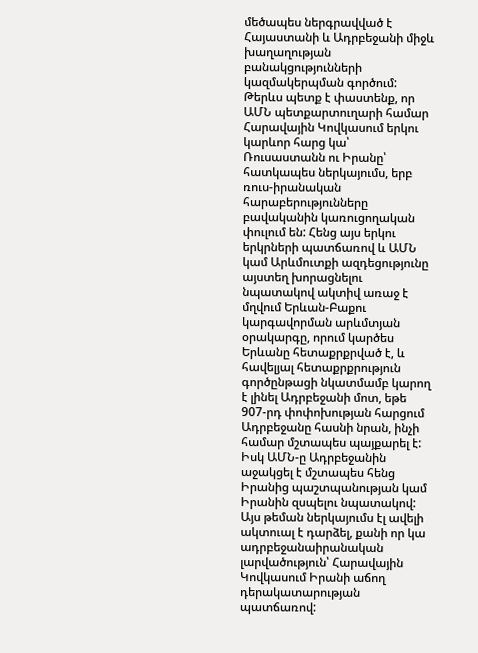մեծապես ներգրավված է Հայաստանի և Ադրբեջանի միջև խաղաղության
բանակցությունների կազմակերպման գործում:
Թերևս պետք է փաստենք, որ ԱՄՆ պետքարտուղարի համար Հարավային Կովկասում երկու կարևոր հարց կա՝ Ռուսաստանն ու Իրանը՝ հատկապես ներկայումս, երբ ռուս-իրանական հարաբերությունները բավականին կառուցողական փուլում են: Հենց այս երկու երկրների պատճառով և ԱՄՆ կամ Արևմուտքի ազդեցությունը այստեղ խորացնելու նպատակով ակտիվ առաջ է մղվում Երևան-Բաքու կարգավորման արևմտյան օրակարգը, որում կարծես Երևանը հետաքրքրված է, և հավելյալ հետաքրքրություն գործընթացի նկատմամբ կարող է լինել Ադրբեջանի մոտ, եթե 907-րդ փոփոխության հարցում Ադրբեջանը հասնի նրան, ինչի համար մշտապես պայքարել է: Իսկ ԱՄՆ-ը Ադրբեջանին աջակցել է մշտապես հենց Իրանից պաշտպանության կամ Իրանին զսպելու նպատակով: Այս թեման ներկայումս էլ ավելի ակտուալ է դարձել, քանի որ կա ադրբեջանաիրանական լարվածություն՝ Հարավային Կովկասում Իրանի աճող դերակատարության պատճառով: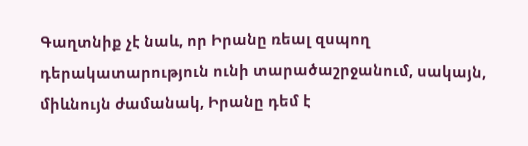Գաղտնիք չէ նաև, որ Իրանը ռեալ զսպող դերակատարություն ունի տարածաշրջանում, սակայն, միևնույն ժամանակ, Իրանը դեմ է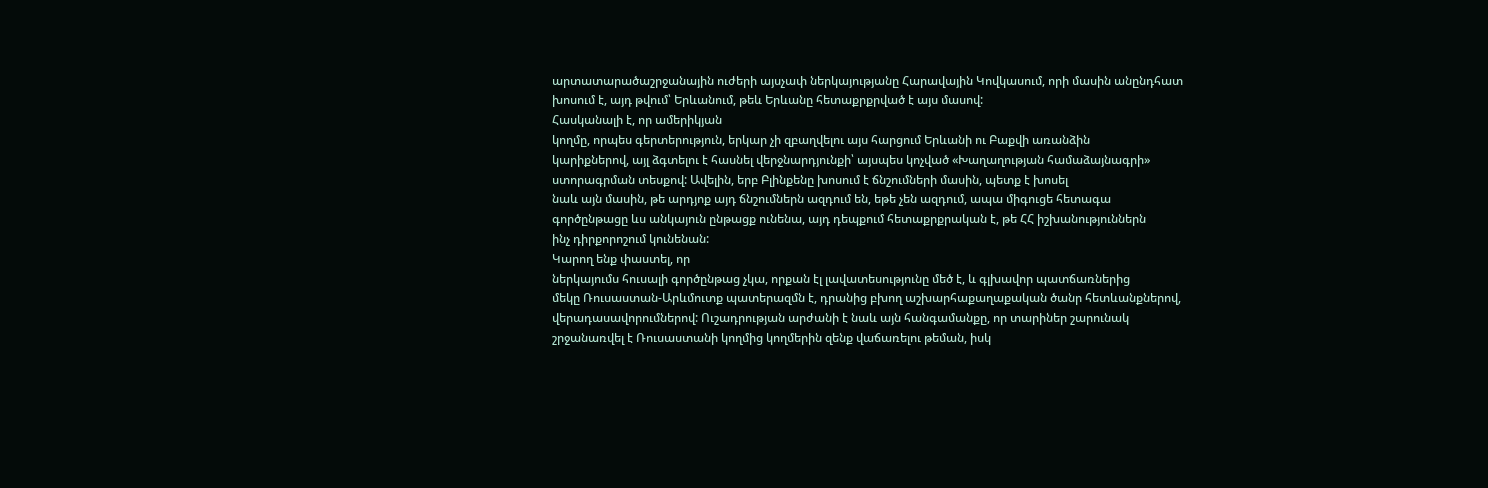արտատարածաշրջանային ուժերի այսչափ ներկայությանը Հարավային Կովկասում, որի մասին անընդհատ խոսում է, այդ թվում՝ Երևանում, թեև Երևանը հետաքրքրված է այս մասով:
Հասկանալի է, որ ամերիկյան
կողմը, որպես գերտերություն, երկար չի զբաղվելու այս հարցում Երևանի ու Բաքվի առանձին
կարիքներով, այլ ձգտելու է հասնել վերջնարդյունքի՝ այսպես կոչված «Խաղաղության համաձայնագրի»
ստորագրման տեսքով: Ավելին, երբ Բլինքենը խոսում է ճնշումների մասին, պետք է խոսել
նաև այն մասին, թե արդյոք այդ ճնշումներն ազդում են, եթե չեն ազդում, ապա միգուցե հետագա
գործընթացը ևս անկայուն ընթացք ունենա, այդ դեպքում հետաքրքրական է, թե ՀՀ իշխանություններն
ինչ դիրքորոշում կունենան:
Կարող ենք փաստել, որ
ներկայումս հուսալի գործընթաց չկա, որքան էլ լավատեսությունը մեծ է, և գլխավոր պատճառներից
մեկը Ռուսաստան-Արևմուտք պատերազմն է, դրանից բխող աշխարհաքաղաքական ծանր հետևանքներով,
վերադասավորումներով: Ուշադրության արժանի է նաև այն հանգամանքը, որ տարիներ շարունակ
շրջանառվել է Ռուսաստանի կողմից կողմերին զենք վաճառելու թեման, իսկ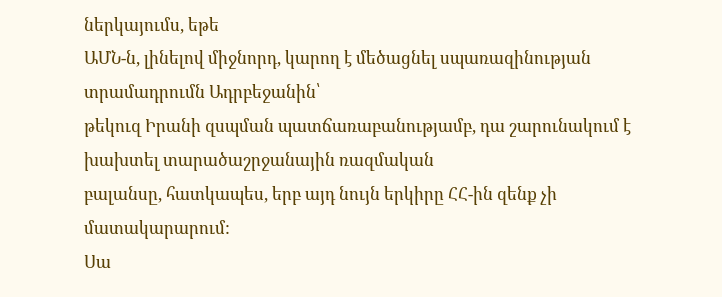ներկայումս, եթե
ԱՄՆ-ն, լինելով միջնորդ, կարող է մեծացնել սպառազինության տրամադրումն Ադրբեջանին՝
թեկուզ Իրանի զսպման պատճառաբանությամբ, դա շարունակում է խախտել տարածաշրջանային ռազմական
բալանսը, հատկապես, երբ այդ նույն երկիրը ՀՀ-ին զենք չի մատակարարում:
Սա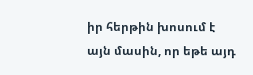իր հերթին խոսում է
այն մասին, որ եթե այդ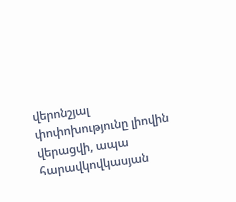վերոնշյալ փոփոխությունը լիովին վերացվի, ապա հարավկովկասյան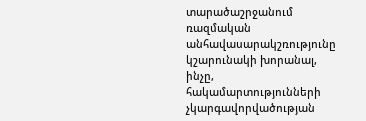տարածաշրջանում ռազմական անհավասարակշռությունը կշարունակի խորանալ, ինչը, հակամարտությունների
չկարգավորվածության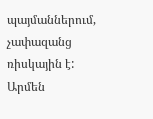պայմաններում, չափազանց ռիսկային է:
Արմեն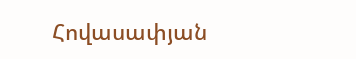Հովասափյան